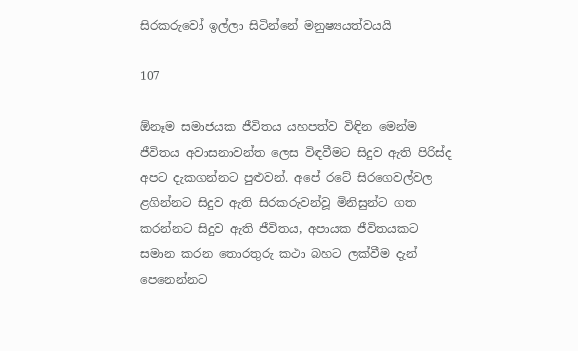සිරකරුවෝ ඉල්ලා සිටින්නේ මනුෂ්‍යයත්වයයි

107

ඕනෑම සමාජයක ජීවිතය යහපත්ව විඳින මෙන්ම ජීවිතය අවාසනාවන්ත ලෙස විඳවීමට සිදුව ඇති පිරිස්ද අපට දැකගන්නට පුළුවන්. අපේ රටේ සිරගෙවල්වල ළගින්නට සිදුව ඇති සිරකරුවන්වූ මිනිසුන්ට ගත කරන්නට සිදුව ඇති ජීවිතය, අපායක ජීවිතයකට සමාන කරන තොරතුරු කථා බහට ලක්වීම දැන් පෙනෙන්නට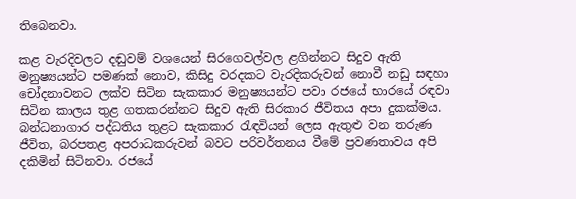තිබෙනවා.

කළ වැරදිවලට දඬුවම් වශයෙන් සිරගෙවල්වල ළගින්නට සිදුව ඇති මනුෂ්‍යයන්ට පමණක් නොව, කිසිදු වරදකට වැරදිකරුවන් නොවී නඩු සඳහා චෝදනාවනට ලක්ව සිටින සැකකාර මනුෂ්‍යයන්ට පවා රජයේ භාරයේ රඳවා සිටින කාලය තුළ ගතකරන්නට සිදුව ඇති සිරකාර ජීවිතය අපා දුකක්මය. බන්ධනාගාර පද්ධතිය තුළට සැකකාර රැඳවියන් ලෙස ඇතුළු වන තරුණ ජීවිත, බරපතළ අපරාධකරුවන් බවට පරිවර්තනය වීමේ ප්‍රවණතාවය අපි දකිමින් සිටිනවා. රජයේ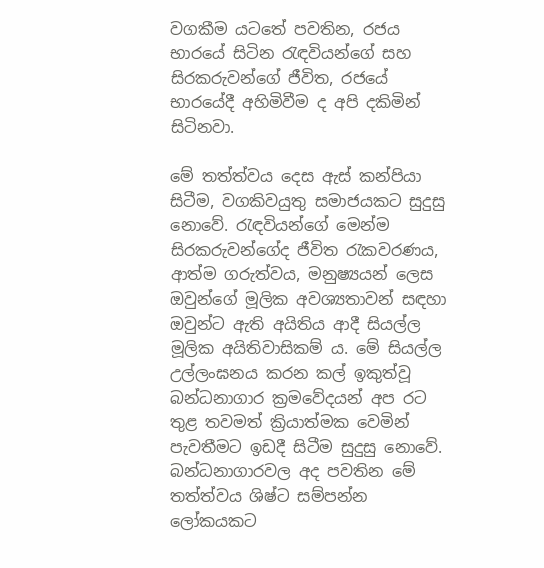වගකීම යටතේ පවතින, රජය භාරයේ සිටින රැඳවියන්ගේ සහ සිරකරුවන්ගේ ජීවිත, රජයේ භාරයේදී අහිමිවීම ද අපි දකිමින් සිටිනවා.

මේ තත්ත්වය දෙස ඇස් කන්පියා සිටීම, වගකිවයුතු සමාජයකට සුදුසු නොවේ. රැඳවියන්ගේ මෙන්ම සිරකරුවන්ගේද ජීවිත රැකවරණය, ආත්ම ගරුත්වය, මනුෂ්‍යයන් ලෙස ඔවුන්ගේ මූලික අවශ්‍යතාවන් සඳහා ඔවුන්ට ඇති අයිතිය ආදී සියල්ල මූලික අයිතිවාසිකම් ය. මේ සියල්ල උල්ලංඝනය කරන කල් ඉකුත්වූ බන්ධනාගාර ක්‍රමවේදයන් අප රට තුළ තවමත් ක්‍රියාත්මක වෙමින් පැවතීමට ඉඩදී සිටීම සුදුසු නොවේ. බන්ධනාගාරවල අද පවතින මේ තත්ත්වය ශිෂ්ට සම්පන්න ලෝකයකට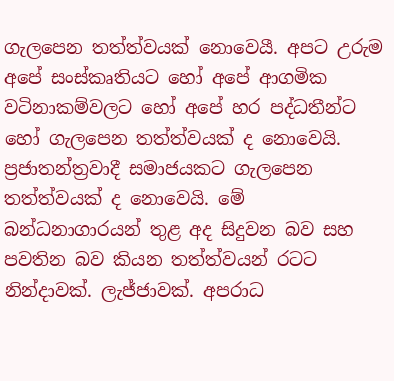ගැලපෙන තත්ත්වයක් නොවෙයී. අපට උරුම අපේ සංස්කෘතියට හෝ අපේ ආගමික වටිනාකම්වලට හෝ අපේ හර පද්ධතීන්ට හෝ ගැලපෙන තත්ත්වයක් ද නොවෙයි. ප්‍රජාතන්ත්‍රවාදී සමාජයකට ගැලපෙන තත්ත්වයක් ද නොවෙයි. මේ බන්ධනාගාරයන් තුළ අද සිදුවන බව සහ පවතින බව කියන තත්ත්වයන් රටට නින්දාවක්. ලැජ්ජාවක්. අපරාධ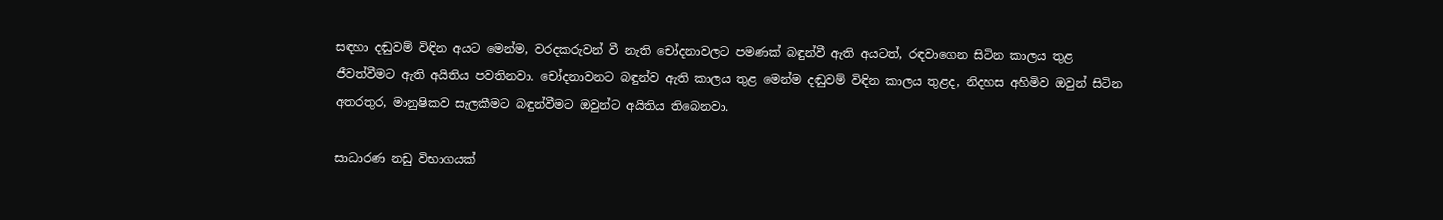සඳහා දඬුවම් විඳින අයට මෙන්ම, වරදකරුවන් වී නැති චෝදනාවලට පමණක් බඳුන්වී ඇති අයටත්, රඳවාගෙන සිටින කාලය තුළ ජීවත්වීමට ඇති අයිතිය පවතිනවා. චෝදනාවනට බඳුන්ව ඇති කාලය තුළ මෙන්ම දඬුවම් විඳින කාලය තුළද, නිදහස අහිමිව ඔවුන් සිටින අතරතුර, මානුෂිකව සැලකීමට බඳුන්වීමට ඔවුන්ට අයිතිය තිබෙනවා.

සාධාරණ නඩු විභාගයක්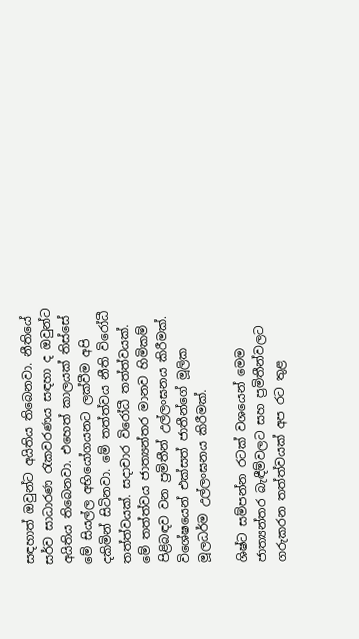සඳහාත් ඔවුන්ට අයිතිය තිබෙනවා. නීතියේ සර්ව සාධාරණ රැකවරණය සඳහා ද ඔවුන්ට අයිතිය තිබෙනවා. එහෙත් කාලයක් තිස්සේ මේ සියල්ල අභියෝගයනට ලක්වීම අපි දකිමින් සිටිනවා. මේ තත්ත්වය නීති විරෝධී තත්ත්වයක්. සදාචාර විරෝධී තත්ත්වයක්. මේ තත්ත්වය ජාත්‍යන්තර මානව හිමිකම් පිළිබඳව වන ප්‍රමිතීන් උල්ලංඝනය කිරීමක්. විශේෂයෙන් එක්සත් ජාතීන්ගේ මූලික මූලධර්ම උල්ලංඝනය කිරීමක්.

ශිෂ්ට සම්පන්න රටක් වශයෙන් මෙම ජාත්‍යන්තර බැඳීම්වලට සහ ප්‍රමිතීන්වලට ගරුකරන තත්ත්වයක් අප රට තුළ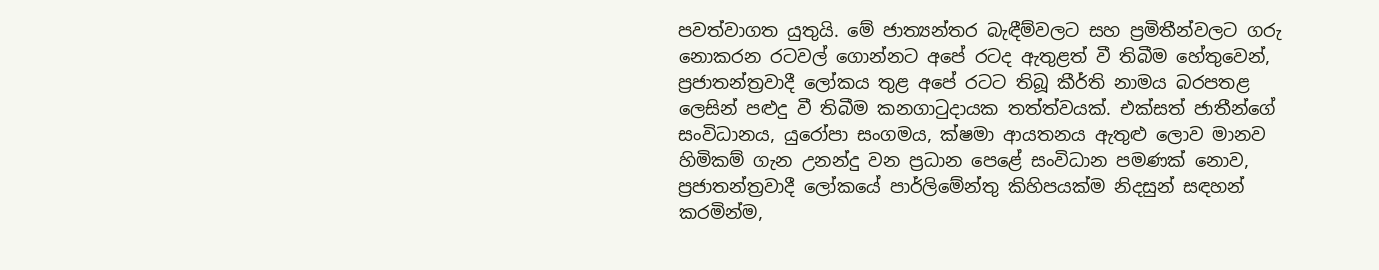පවත්වාගත යුතුයි. මේ ජාත්‍යන්තර බැඳීම්වලට සහ ප්‍රමිතීන්වලට ගරු නොකරන රටවල් ගොන්නට අපේ රටද ඇතුළත් වී තිබීම හේතුවෙන්, ප්‍රජාතන්ත්‍රවාදී ලෝකය තුළ අපේ රටට තිබූ කීර්ති නාමය බරපතළ ලෙසින් පළුදු වී තිබීම කනගාටුදායක තත්ත්වයක්. එක්සත් ජාතීන්ගේ සංවිධානය, යුරෝපා සංගමය, ක්ෂමා ආයතනය ඇතුළු ලොව මානව හිමිකම් ගැන උනන්දු වන ප්‍රධාන පෙළේ සංවිධාන පමණක් නොව, ප්‍රජාතන්ත්‍රවාදී ලෝකයේ පාර්ලිමේන්තු කිහිපයක්ම නිදසුන් සඳහන් කරමින්ම,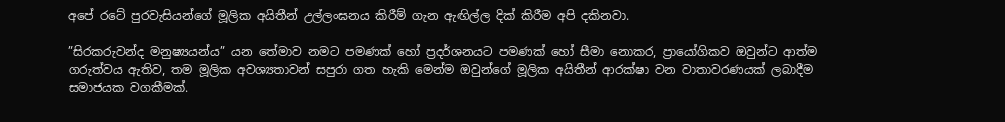අපේ රටේ පුරවැසියන්ගේ මූලික අයිතීන් උල්ලංඝනය කිරීම් ගැන ඇඟිල්ල දික් කිරීම අපි දකිනවා.

”සිරකරුවන්ද මනුෂ්‍යයන්ය” යන තේමාව නමට පමණක් හෝ ප්‍රදර්ශනයට පමණක් හෝ සීමා නොකර, ප්‍රායෝගිකව ඔවුන්ට ආත්ම ගරුත්වය ඇතිව, තම මූලික අවශ්‍යතාවන් සපුරා ගත හැකි මෙන්ම ඔවුන්ගේ මූලික අයිතීන් ආරක්ෂා වන වාතාවරණයක් ලබාදීම සමාජයක වගකීමක්.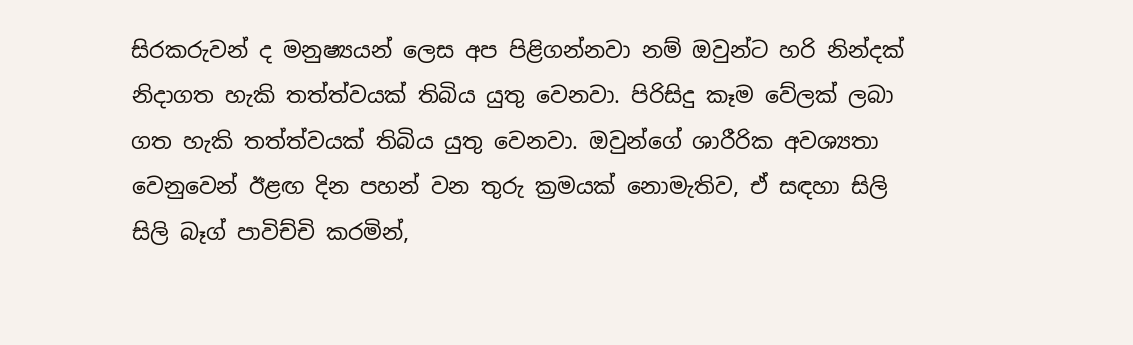සිරකරුවන් ද මනුෂ්‍යයන් ලෙස අප පිළිගන්නවා නම් ඔවුන්ට හරි නින්දක් නිදාගත හැකි තත්ත්වයක් තිබිය යුතු වෙනවා. පිරිසිදු කෑම වේලක් ලබා ගත හැකි තත්ත්වයක් තිබිය යුතු වෙනවා. ඔවුන්ගේ ශාරීරික අවශ්‍යතා වෙනුවෙන් ඊළඟ දින පහන් වන තුරු ක්‍රමයක් නොමැතිව, ඒ සඳහා සිලි සිලි බෑග් පාවිච්චි කරමින්,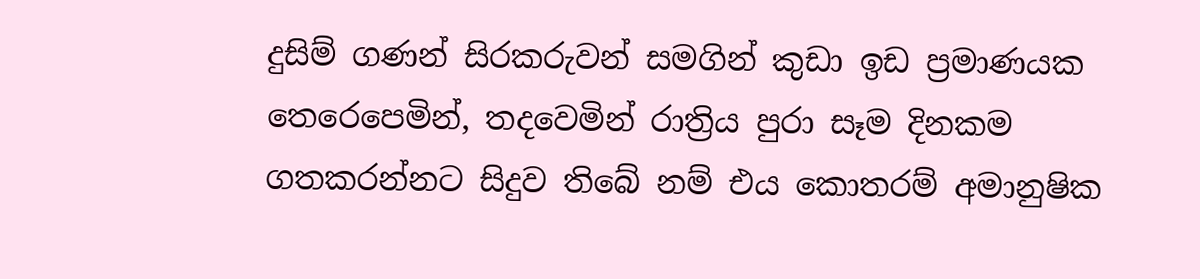දුසිම් ගණන් සිරකරුවන් සමගින් කුඩා ඉඩ ප්‍රමාණයක තෙරෙපෙමින්, තදවෙමින් රාත්‍රිය පුරා සෑම දිනකම ගතකරන්නට සිදුව තිබේ නම් එය කොතරම් අමානුෂික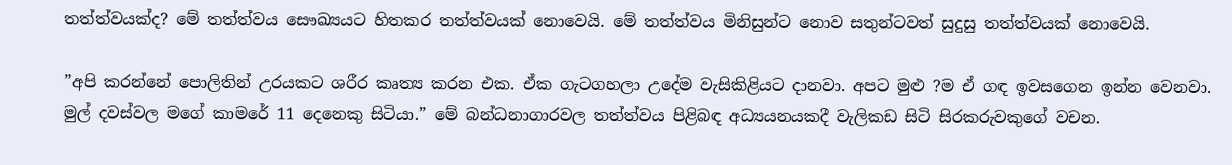තත්ත්වයක්ද? මේ තත්ත්වය සෞඛ්‍යයට හිතකර තත්ත්වයක් නොවෙයි. මේ තත්ත්වය මිනිසුන්ට නොව සතුන්ටවත් සුදුසු තත්ත්වයක් නොවෙයි.

”අපි කරන්නේ පොලිතින් උරයකට ශරීර කෘත්‍ය කරන එක. ඒක ගැටගහලා උදේම වැසිකිළියට දානවා. අපට මුළු ?ම ඒ ගඳ ඉවසගෙන ඉන්න වෙනවා. මුල් දවස්වල මගේ කාමරේ 11 දෙනෙකු සිටියා.” මේ බන්ධනාගාරවල තත්ත්වය පිළිබඳ අධ්‍යයනයකදී වැලිකඩ සිටි සිරකරුවකුගේ වචන.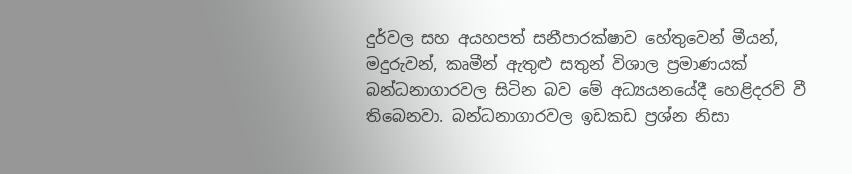දුර්වල සහ අයහපත් සනීපාරක්ෂාව හේතුවෙන් මීයන්, මදුරුවන්, කෘමීන් ඇතුළු සතුන් විශාල ප්‍රමාණයක් බන්ධනාගාරවල සිටින බව මේ අධ්‍යයනයේදී හෙළිදරව් වී තිබෙනවා. බන්ධනාගාරවල ඉඩකඩ ප්‍රශ්න නිසා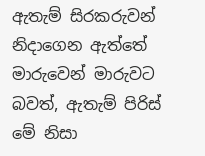ඇතැම් සිරකරුවන් නිදාගෙන ඇත්තේ මාරුවෙන් මාරුවට බවත්, ඇතැම් පිරිස් මේ නිසා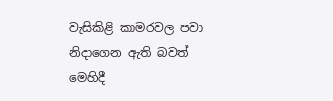වැසිකිළි කාමරවල පවා නිදාගෙන ඇති බවත් මෙහිදී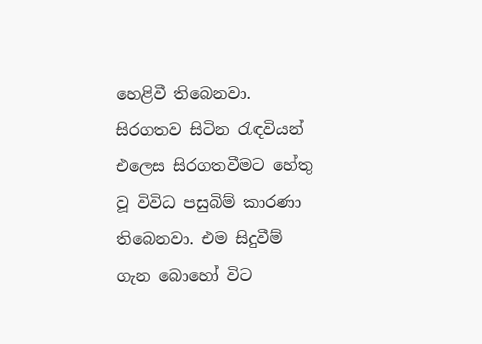හෙළිවී තිබෙනවා. සිරගතව සිටින රැඳවියන් එලෙස සිරගතවීමට හේතු වූ විවිධ පසුබිම් කාරණා තිබෙනවා. එම සිදුවීම් ගැන බොහෝ විට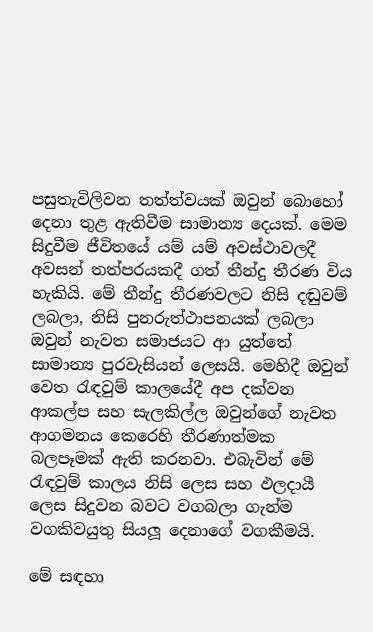පසුතැවිලිවන තත්ත්වයක් ඔවුන් බොහෝ දෙනා තුළ ඇතිවීම සාමාන්‍ය දෙයක්. මෙම සිදුවීම ජීවිතයේ යම් යම් අවස්ථාවලදී අවසන් තත්පරයකදී ගත් තීන්දු තීරණ විය හැකියි. මේ තීන්දු තීරණවලට නිසි දඬුවම් ලබලා, නිසි පුනරුත්ථාපනයක් ලබලා ඔවුන් නැවත සමාජයට ආ යුත්තේ සාමාන්‍ය පුරවැසියන් ලෙසයි. මෙහිදී ඔවුන් වෙත රැඳවුම් කාලයේදී අප දක්වන ආකල්ප සහ සැලකිල්ල ඔවුන්ගේ නැවත ආගමනය කෙරෙහි තීරණාත්මක බලපෑමක් ඇති කරනවා. එබැවින් මේ රැඳවුම් කාලය නිසි ලෙස සහ ඵලදායී ලෙස සිදුවන බවට වගබලා ගැන්ම වගකිවයුතු සියලූ දෙනාගේ වගකීමයි.

මේ සඳහා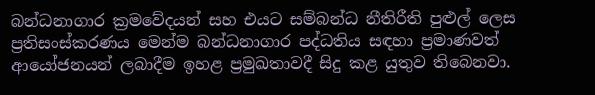බන්ධනාගාර ක්‍රමවේදයන් සහ එයට සම්බන්ධ නීතිරීති පුළුල් ලෙස ප්‍රතිසංස්කරණය මෙන්ම බන්ධනාගාර පද්ධතිය සඳහා ප්‍රමාණවත් ආයෝජනයන් ලබාදීම ඉහළ ප්‍රමුඛතාවදී සිදු කළ යුතුව තිබෙනවා.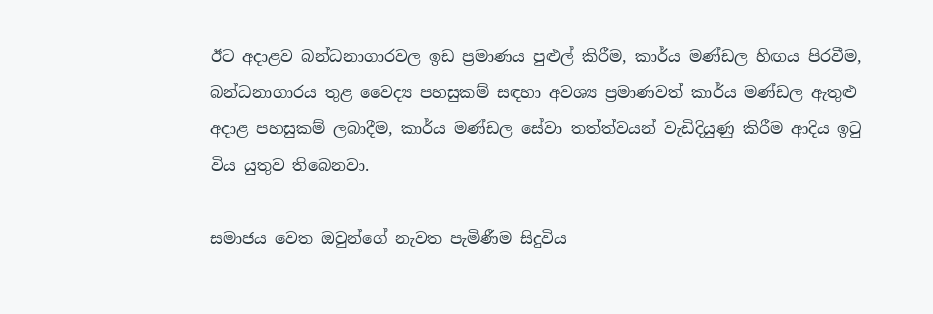ඊට අදාළව බන්ධනාගාරවල ඉඩ ප්‍රමාණය පුළුල් කිරීම, කාර්ය මණ්ඩල හිඟය පිරවීම, බන්ධනාගාරය තුළ වෛද්‍ය පහසුකම් සඳහා අවශ්‍ය ප්‍රමාණවත් කාර්ය මණ්ඩල ඇතුළු අදාළ පහසුකම් ලබාදීම, කාර්ය මණ්ඩල සේවා තත්ත්වයන් වැඩිදියුණු කිරීම ආදිය ඉටු විය යුතුව තිබෙනවා.

සමාජය වෙත ඔවුන්ගේ නැවත පැමිණීම සිදුවිය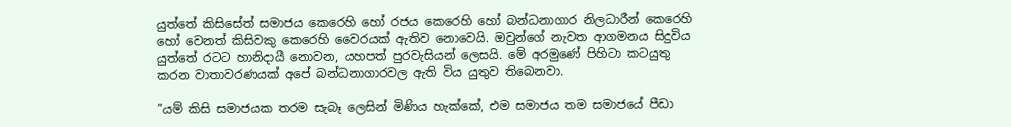යුත්තේ කිසිසේත් සමාජය කෙරෙහි හෝ රජය කෙරෙහි හෝ බන්ධනාගාර නිලධාරීන් කෙරෙහි හෝ වෙනත් කිසිවකු කෙරෙහි වෛරයක් ඇතිව නොවෙයි. ඔවුන්ගේ නැවත ආගමනය සිදුවිය යුත්තේ රටට හානිදායී නොවන, යහපත් පුරවැසියන් ලෙසයි. මේ අරමුණේ පිහිටා කටයුතු කරන වාතාවරණයක් අපේ බන්ධනාගාරවල ඇති විය යුතුව තිබෙනවා.

”යම් කිසි සමාජයක තරම සැබෑ ලෙසින් මිණිය හැක්කේ, එම සමාජය තම සමාජයේ පීඩා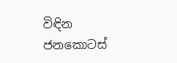විඳින ජනකොටස්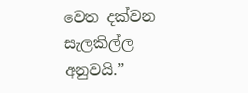වෙත දක්වන සැලකිල්ල අනුවයි.”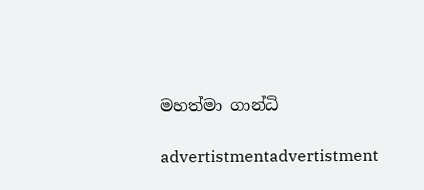මහත්මා ගාන්ධි

advertistmentadvertistment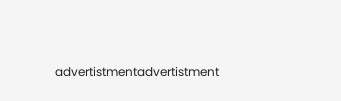advertistmentadvertistment